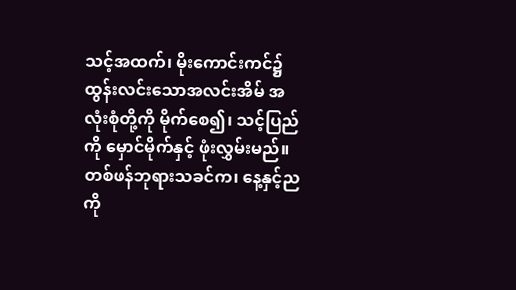သင့်အထက်၊ မိုးကောင်းကင်၌ ထွန်းလင်းသောအလင်းအိမ် အလုံးစုံတို့ကို မိုက်စေ၍၊ သင့်ပြည်ကို မှောင်မိုက်နှင့် ဖုံးလွှမ်းမည်။
တစ်ဖန်ဘုရားသခင်က၊ နေ့နှင့်ညကို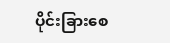ပိုင်းခြားစေ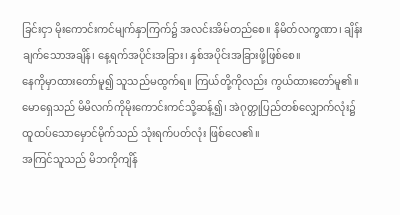ခြင်းငှာ မိုးကောင်းကင်မျက်နှာကြက်၌ အလင်းအိမ်တည်စေ။ နိမိတ်လက္ခဏာ၊ ချိန်းချက်သောအချိန်၊ နေ့ရက်အပိုင်းအခြား၊ နှစ်အပိုင်းအခြားဖို့ဖြစ်စေ။
နေကိုမှာထားတော်မူ၍ သူသည်မထွက်ရ။ ကြယ်တို့ကိုလည်း ကွယ်ထားတော်မူ၏။
မောရှေသည် မိမိလက်ကိုမိုးကောင်းကင်သို့ဆန့်၍၊ အဲဂုတ္တုပြည်တစ်လျှောက်လုံး၌ ထူထပ်သောမှောင်မိုက်သည် သုံးရက်ပတ်လုံး ဖြစ်လေ၏။
အကြင်သူသည် မိဘကိုကျိန်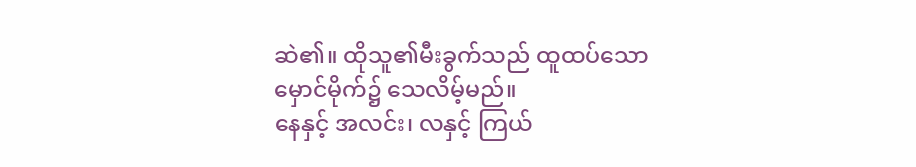ဆဲ၏။ ထိုသူ၏မီးခွက်သည် ထူထပ်သော မှောင်မိုက်၌ သေလိမ့်မည်။
နေနှင့် အလင်း၊ လနှင့် ကြယ်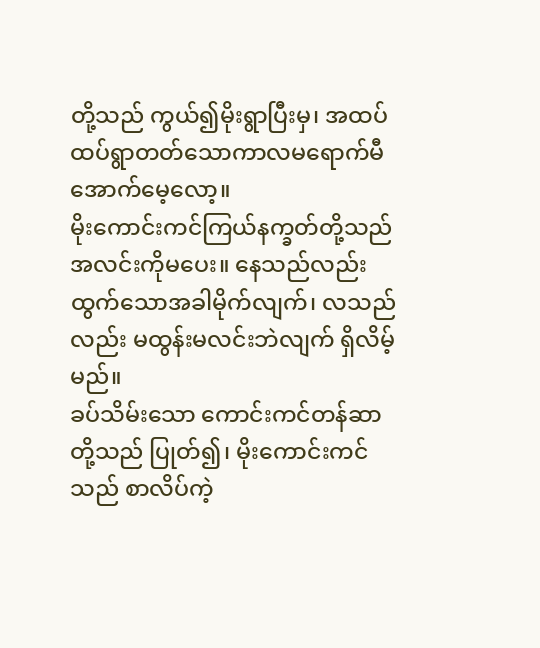တို့သည် ကွယ်၍မိုးရွာပြီးမှ၊ အထပ်ထပ်ရွာတတ်သောကာလမရောက်မီ အောက်မေ့လော့။
မိုးကောင်းကင်ကြယ်နက္ခတ်တို့သည် အလင်းကိုမပေး။ နေသည်လည်း ထွက်သောအခါမိုက်လျက်၊ လသည်လည်း မထွန်းမလင်းဘဲလျက် ရှိလိမ့်မည်။
ခပ်သိမ်းသော ကောင်းကင်တန်ဆာတို့သည် ပြုတ်၍၊ မိုးကောင်းကင်သည် စာလိပ်ကဲ့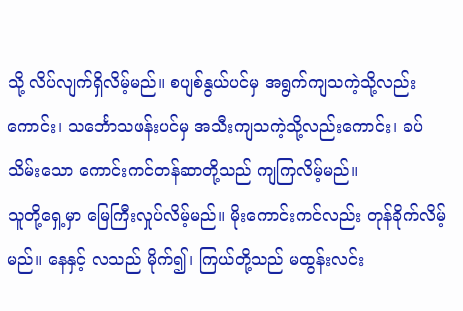သို့ လိပ်လျက်ရှိလိမ့်မည်။ စပျစ်နွယ်ပင်မှ အရွက်ကျသကဲ့သို့လည်းကောင်း၊ သင်္ဘောသဖန်းပင်မှ အသီးကျသကဲ့သို့လည်းကောင်း၊ ခပ်သိမ်းသော ကောင်းကင်တန်ဆာတို့သည် ကျကြလိမ့်မည်။
သူတို့ရှေ့မှာ မြေကြီးလှုပ်လိမ့်မည်။ မိုးကောင်းကင်လည်း တုန်ခိုက်လိမ့်မည်။ နေနှင့် လသည် မိုက်၍၊ ကြယ်တို့သည် မထွန်းလင်း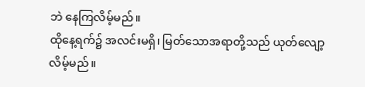ဘဲ နေကြလိမ့်မည်။
ထိုနေ့ရက်၌ အလင်းမရှိ၊ မြတ်သောအရာတို့သည် ယုတ်လျော့လိမ့်မည်။